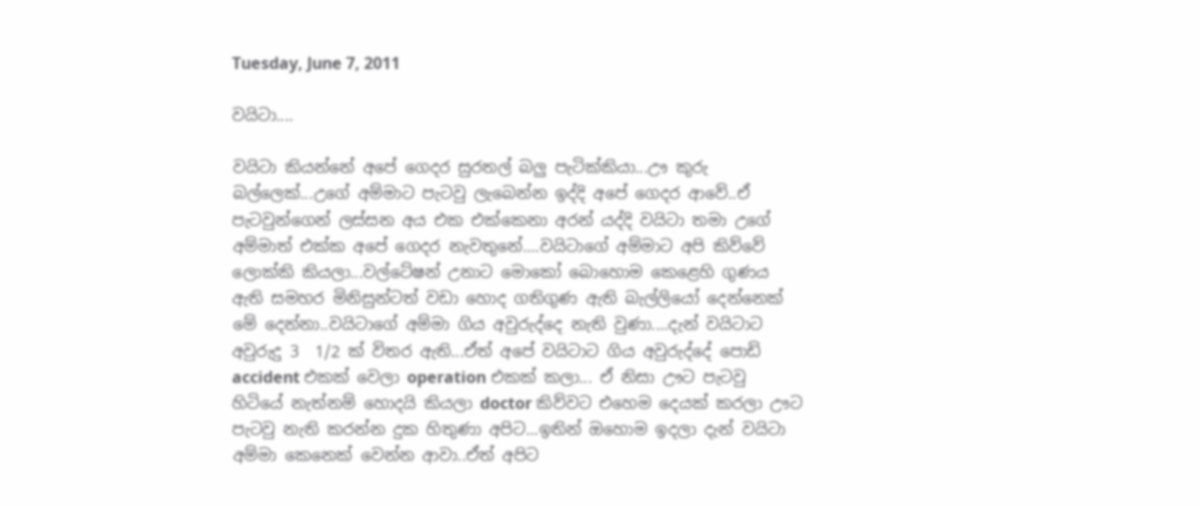Tuesday, June 7, 2011

වයිටා....

වයිටා කියන්නේ අපේ ගෙදර සුරතල් බලු පැටික්කියා...ඌ කුරු බල්ලෙක්...උගේ අම්මාට පැටවු ලැ‍බෙන්න ඉද්දි අපේ ගෙදර ආවේ..ඒ පැටවුන්ගෙන් ලස්සන අය එක එක්කෙනා අරන් යද්දි වයිටා තමා උගේ අම්මාත් එක්ක අපේ ගෙදර නැවතුනේ....වයිටාගේ අම්මාට අපි කිව්වේ ලොක්කි කියලා...වල්ටේෂන් උනාට මොකෝ බොහොම කෙළෙහි ගුණය ඇති සමහර මිනිසුන්ටත් වඩා හොද ගතිගුණ ඇති බැල්ලියෝ දෙන්නෙක් මේ දෙන්නා..වයිටාගේ අම්මා ගිය අවුරුද්දෙ නැති වුණා....දැන් වයිටාට අවුරුදු 3  1/2 ක් විතර ඇති...ඒත් අපේ වයිටාට ගිය අවුරුද්දේ පොඩි accident එකක් වෙලා operation එකක් කලා... ඒ නිසා ඌට පැටවු හිටියේ නැත්නම් හොදයි කියලා doctor කිව්වට එහෙම දෙයක් කරලා ඌට පැටවු නැති කරන්න දුක හිතුණා අපිට...ඉතින් ඔහොම ඉදලා දැන් වයිටා අම්මා කෙනෙක් වෙන්න ආවා..ඒත් අපිට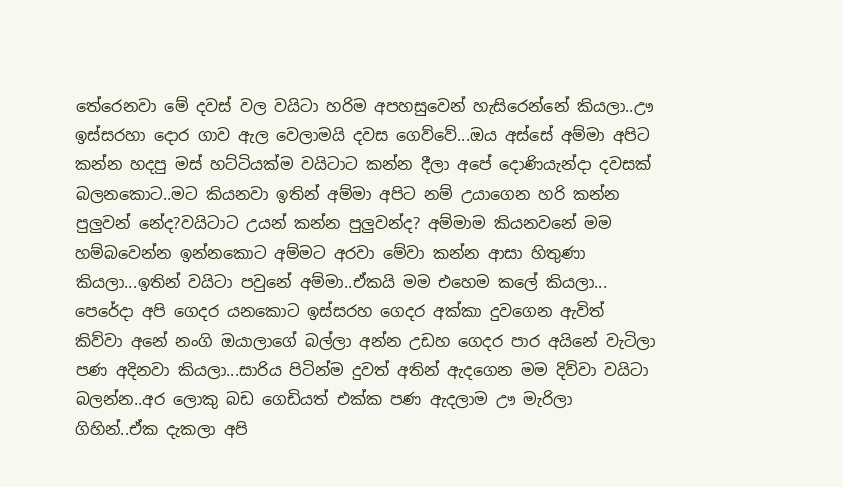තේරෙනවා මේ දවස් වල වයිටා හරිම අපහසුවෙන් හැසිරෙන්නේ කියලා..ඌ ඉස්සරහා දොර ගාව ඇල වෙලාමයි දවස ගෙව්වේ...ඔය අස්සේ අම්මා අපිට කන්න හදපු මස් හට්ටියක්ම වයිටාට කන්න දීලා අපේ දොණියැන්දා දවසක් බලනකොට..මට කියනවා ඉතින් අම්මා අපිට නම් උයාගෙන හරි කන්න පුලුවන් නේද?වයිටාට උයන් කන්න පුලුවන්ද? අම්මාම කියනවනේ මම හම්බවෙන්න ඉන්නකොට අම්මට අරවා මේවා කන්න ආසා හිතුණා කියලා...ඉතින් වයිටා පවුනේ අම්මා..ඒකයි මම එහෙම කලේ කියලා...
පෙරේදා අපි ගෙදර යනකොට ඉස්සරහ ගෙදර අක්කා දුවගෙන ඇවිත් කිව්වා අනේ නංගි ඔයාලාගේ බල්ලා අන්න උඩහ ගෙදර පාර අයිනේ වැටිලා පණ අදිනවා කියලා...සාරිය පිටින්ම දුවත් අතින් ඇදගෙන මම දිව්වා වයිටා බලන්න..අර ලොකු බඩ ගෙඩියත් එක්ක පණ ඇදලාම ඌ මැරිලා ගිහින්..ඒක දැකලා අපි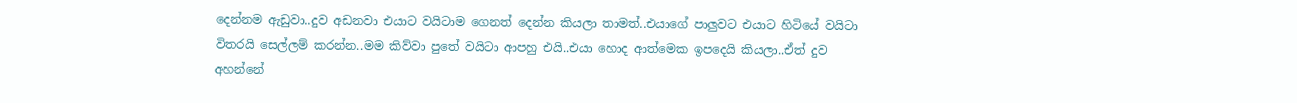දෙන්නම ඇඩුවා..දුව අඩනවා එයාට වයිටාම ගෙනත් දෙන්න කියලා තාමත්..එයාගේ පාලුවට එයාට හිටියේ වයිටා විතරයි සෙල්ලම් කරන්න..මම කිව්වා පුතේ වයිටා ආපහු එයි..එයා හොද ආත්මෙක ඉපදෙයි කියලා..ඒත් දුව අහන්නේ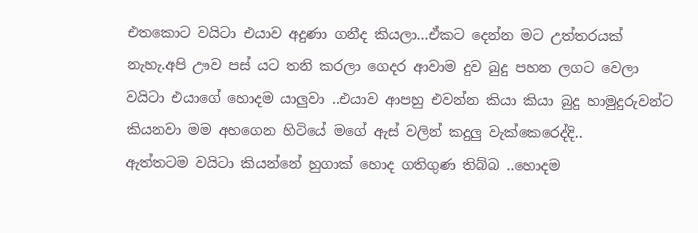එතකොට වයිටා එයාව අදුණා ගනීද කියලා...ඒකට දෙන්න මට උත්තරයක් නැහැ.අපි ඌව පස් යට තනි කරලා ගෙදර ආවාම දුව බුදු පහන ලගට වෙලා වයිටා එයාගේ හොදම යාලුවා ..එයාව ආපහු එවන්න කියා කියා බුදු හාමුදුරුවන්ට කියනවා මම අහගෙන හිටියේ මගේ ඇස් වලින් කදුලු වැක්කෙරෙද්දි..
ඇත්තටම වයිටා කියන්නේ හුගාක් හොද ගතිගුණ තිබ්බ ..හොදම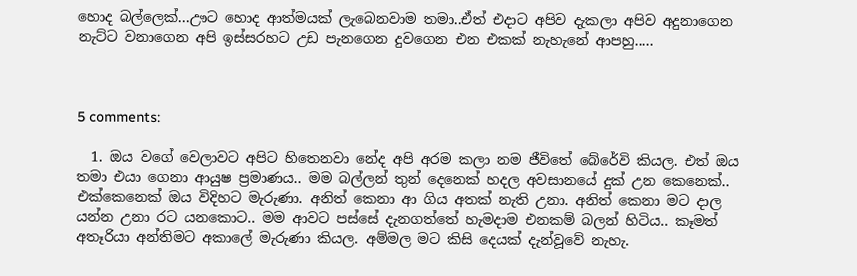හොද බල්ලෙක්...ඌට හොද ආත්මයක් ලැ‍බෙනවාම තමා..ඒත් එදාට අපිව දැකලා අපිව අදුනාගෙන නැට්ට වනාගෙන අපි ඉස්සරහට උඩ පැනගෙන දුවගෙන එන එකක් නැහැනේ ආපහු.....



5 comments:

  1. ඔය වගේ වෙලාවට අපිට හිතෙනවා නේද අපි අරම කලා නම ජීවිතේ බේරේවි කියල. එත් ඔය තමා එයා ගෙනා ආයුෂ ප්‍රමාණය.. මම බල්ලන් තුන් දෙනෙක් හදල අවසානයේ දුක් උන කෙනෙක්.. එක්කෙනෙක් ඔය විදිහට මැරුණා. අනිත් කෙනා ආ ගිය අතක් නැති උනා. අනිත් කෙනා මට දාල යන්න උනා රට යනකොට.. මම ආවට පස්සේ දැනගත්තේ හැමදාම එනකම් බලන් හිටිය.. කෑමත් අතෑරියා අන්තිමට අකාලේ මැරුණා කියල. අම්මල මට කිසි දෙයක් දැන්වූවේ නැහැ.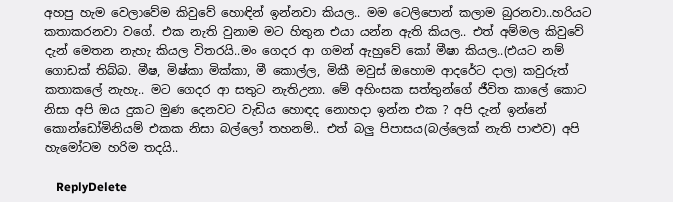අහපු හැම වෙලාවේම කිවුවේ හොඳින් ඉන්නවා කියල.. මම ටෙලිපොන් කලාම බුරනවා..හරියට කතාකරනවා වගේ. එක නැති වුනාම මට හිතුන එයා යන්න ඇති කියල.. එත් අම්මල කිවුවේ දැන් මෙතන නැහැ කියල විතරයි..මං ගෙදර ආ ගමන් ඇහුවේ කෝ මීෂා කියල..(එයට නම් ගොඩක් තිබ්බ. මීෂ, මිෂ්කා මික්කා, මී කොල්ල, මිකී මවුස් ඔහොම ආදරේට දාල) කවුරුත් කතාකලේ නැහැ.. මට ගෙදර ආ සතුට නැතිඋනා. මේ අහිංසක සත්තුන්ගේ ජීවිත කාලේ කොට නිසා අපි ඔය දුකට මුණ දෙනවට වැඩිය හොඳද නොහදා ඉන්න එක ? අපි දැන් ඉන්නේ කොන්ඩෝමිනියම් එකක නිසා බල්ලෝ තහනම්.. එත් බලු පිපාසය(බල්ලෙක් නැති පාළුව) අපි හැමෝටම හරිම තදයි..

    ReplyDelete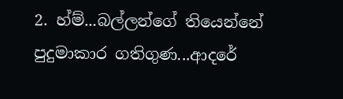2. හ්ම්...බල්ලන්ගේ තියෙන්නේ පුදුමාකාර ගතිගුණ...ආදරේ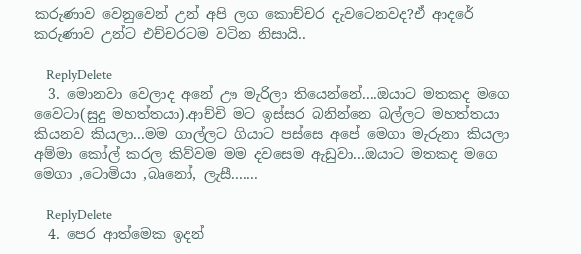කරුණාව වෙනුවෙන් උන් අපි ලග කොච්චර දැවටෙනවද?ඒ ආදරේ කරුණාව උන්ට එච්චරටම වටින නිසායි..

    ReplyDelete
  3. මොනවා වෙලාද අනේ ඌ මැරිලා තියෙන්නේ....ඔයාට මතකද මගෙ වෛටා(සුදු මහත්තයා).ආච්චි මට ඉස්සර බනින්නෙ බල්ලට මහත්තයා කියනව කියලා...මම ගාල්ලට ගියාට පස්සෙ අපේ මෙගා මැරුනා කියලා අම්මා කෝල් කරල කිව්වම මම දවසෙම ඇඩුවා...ඔයාට මතකද මගෙ මෙගා ,ටොමියා ,බෘනෝ, ලැසී.......

    ReplyDelete
  4. පෙර ආත්මෙක ඉදන්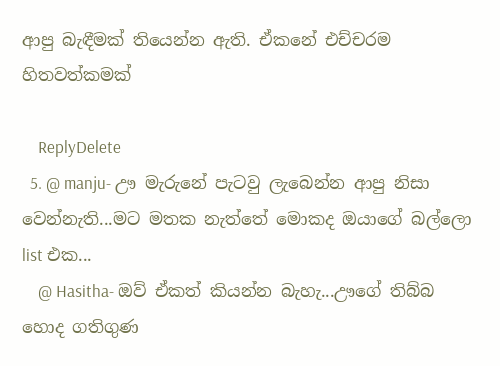ආපු බැඳීමක් තියෙන්න ඇති. ඒකනේ එච්චරම හිතවත්කමක්

    ReplyDelete
  5. @ manju- ඌ මැරුනේ පැටවු ලැබෙන්න ආපු නිසා වෙන්නැති...මට මතක නැත්තේ මොකද ඔයාගේ බල්ලො list එක...
    @ Hasitha- ඔව් ඒකත් කියන්න බැහැ...ඌගේ තිබ්බ හොද ගතිගුණ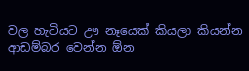වල හැටියට ඌ නෑයෙක් කියලා කියන්න ආඩම්බර වෙන්න ඕන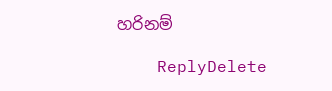හරිනම්

    ReplyDelete